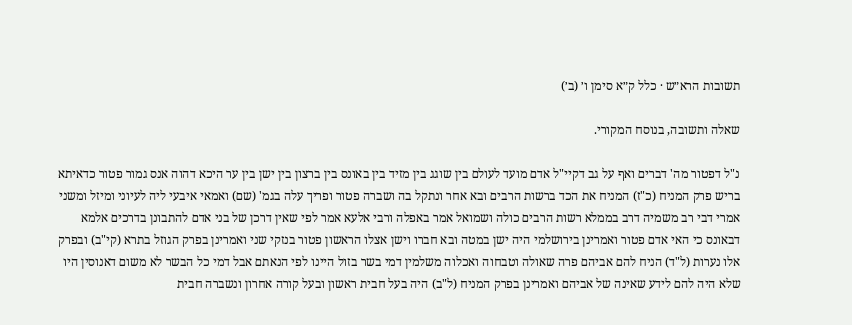תשובות הרא״ש · כלל ק״א סימן ו׳ (ב׳)

שאלה ותשובה, בנוסח המקורי.

נ"ל דפטור מה' דברים ואף על גב דקיי"ל אדם מועד לעולם בין שוגג בין מזיד בין באונס בין ברצון בין ישן בין ער היכא דהוה אנס גמור פטור כדאיתא בריש פרק המניח (כ"ז) המניח את הכד ברשות הרבים ובא אחר ונתקל בה ושברה פטור ופריך עלה בגמ' (שם) ואמאי איבעי ליה לעיוני ומיזל ומשני אמרי דבי רב משמיה דרב בממלא רשות הרבים כולה ושמואל אמר באפלה ורבי אלעא אמר לפי שאין דרכן של בני אדם להתבונן בדרכים אלמא דבאונס כי האי אדם פטור ואמרינן בירושלמי היה ישן במטה ובא חברו וישן אצלו הראשון פטור בנזקי שני ואמרינן בפרק הגוזל בתרא (קי"ב) ובפרק אלו נערות (ל"ד) הניח להם אביהם פרה שאולה וטבחוה ואכלוה משלמין דמי בשר בזול היינו לפי הנאתם אבל דמי כל הבשר לא משום דאנוסין היו שלא היה להם לידע שאינה של אביהם ואמרינן בפרק המניח (ל"ב) היה בעל חבית ראשון ובעל קורה אחרון ונשברה חבית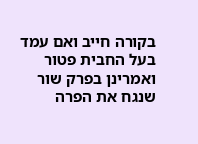בקורה חייב ואם עמד בעל החבית פטור ואמרינן בפרק שור שנגח את הפרה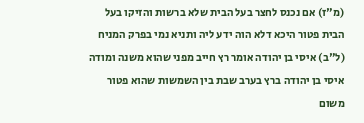(מ"ז) אם נכנס לחצר בעל הבית שלא ברשות והזיקו בעל הבית פטור היכא דלא הוה ידע ליה ותניא נמי בפרק המניח (ל"ב) איסי בן יהודה אומר רץ חייב מפני שהוא משנה ומודה איסי בן יהודה ברץ בערב שבת בין השמשות שהוא פטור משום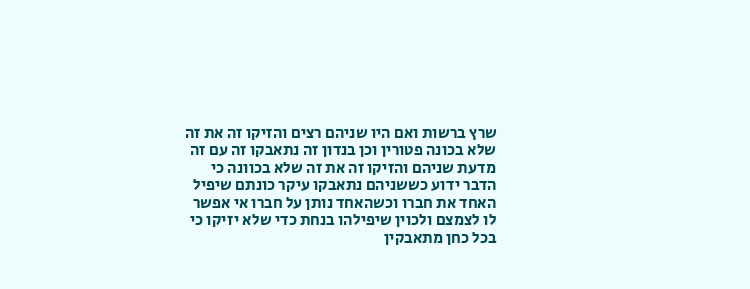שרץ ברשות ואם היו שניהם רצים והזיקו זה את זה שלא בכונה פטורין וכן בנדון זה נתאבקו זה עם זה מדעת שניהם והזיקו זה את זה שלא בכוונה כי הדבר ידוע כששניהם נתאבקו עיקר כונתם שיפיל האחד את חברו וכשהאחד נותן על חברו אי אפשר לו לצמצם ולכוין שיפילהו בנחת כדי שלא יזיקו כי בכל כחן מתאבקין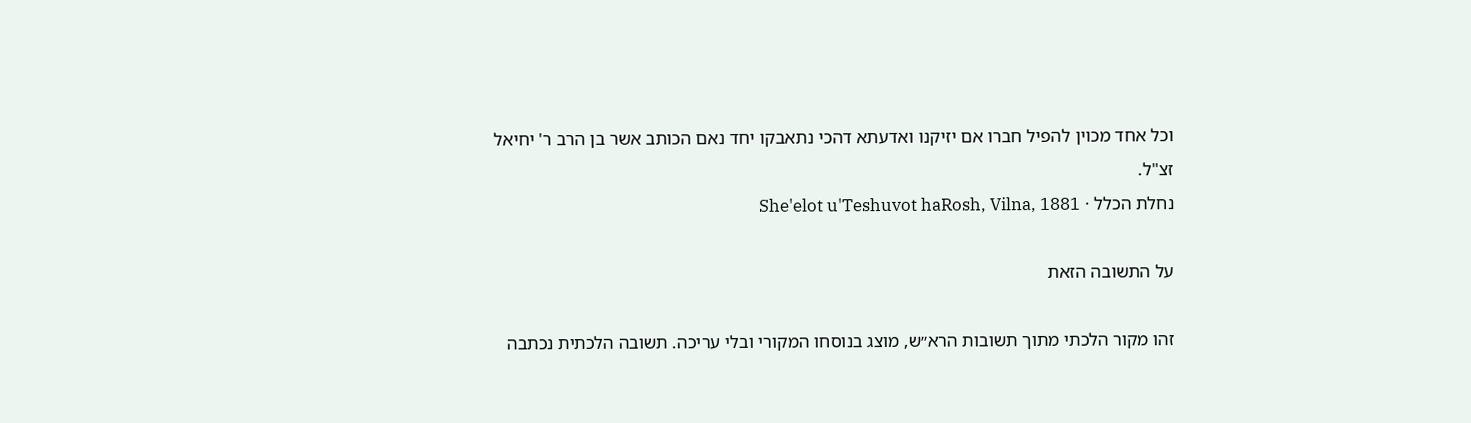וכל אחד מכוין להפיל חברו אם יזיקנו ואדעתא דהכי נתאבקו יחד נאם הכותב אשר בן הרב ר' יחיאל זצ"ל.
נחלת הכלל · She'elot u'Teshuvot haRosh, Vilna, 1881

על התשובה הזאת

זהו מקור הלכתי מתוך תשובות הרא״ש, מוצג בנוסחו המקורי ובלי עריכה. תשובה הלכתית נכתבה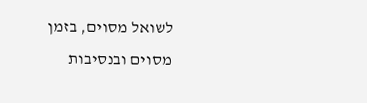לשואל מסוים, בזמן מסוים ובנסיבות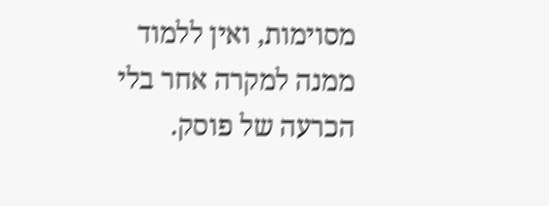מסוימות, ואין ללמוד ממנה למקרה אחר בלי הכרעה של פוסק.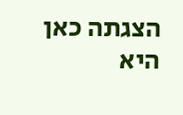הצגתה כאן היא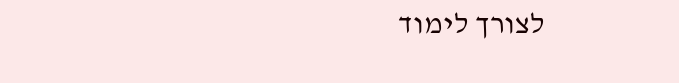לצורך לימוד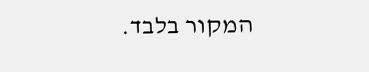המקור בלבד.